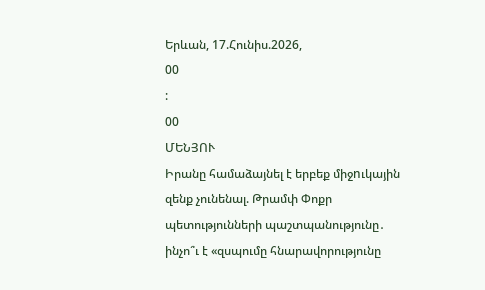Երևան, 17.Հունիս.2026,
00
:
00
ՄԵՆՅՈՒ
Իրանը համաձայնել է երբեք միջnւկային զենք չունենալ. Թրամփ Փոքր պետությունների պաշտպանությունը․ ինչո՞ւ է «զսպումը հնարավորությունը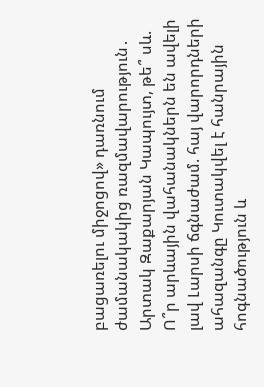բացառելու միջոցով» դառնում ժամանակակից ռազմավարություն․ Արտակ Զաքարյան Կապույտ, թե՞ սև. Ո՞ր արևային վահանակներն են ավելի լավ Լարսի ճգնաժամ. հայ վարորդների ահազանգը Կուտակվել է հանրային հոգնածություն և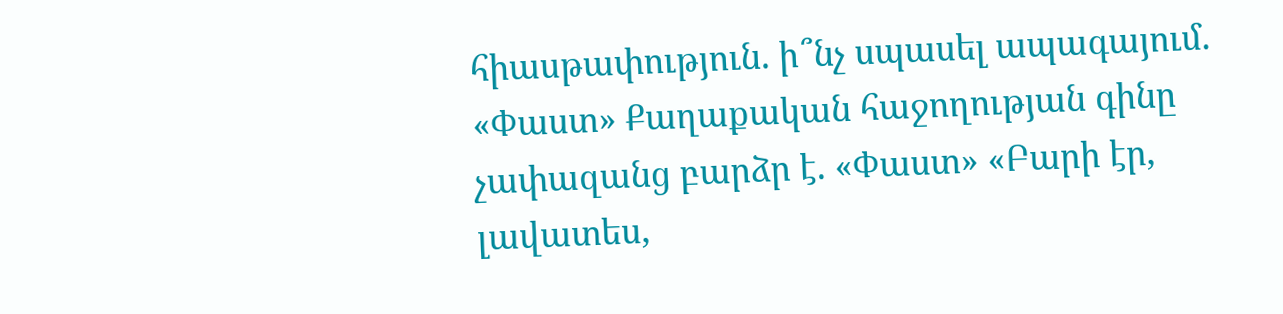հիասթափություն. ի՞նչ սպասել ապագայում. «Փաստ» Քաղաքական հաջողության գինը չափազանց բարձր է. «Փաստ» «Բարի էր, լավատես,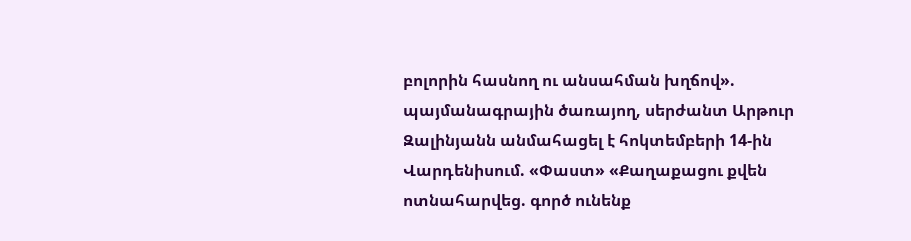բոլորին հասնող ու անսահման խղճով». պայմանագրային ծառայող, սերժանտ Արթուր Զալինյանն անմահացել է հոկտեմբերի 14-ին Վարդենիսում. «Փաստ» «Քաղաքացու քվեն ոտնահարվեց. գործ ունենք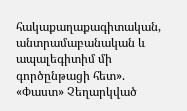հակաքաղաքագիտական, անտրամաբանական և ապալեգիտիմ մի գործընթացի հետ». «Փաստ» Չեղարկված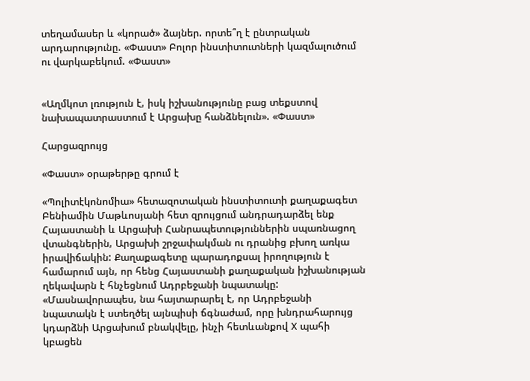տեղամասեր և «կորած» ձայներ. որտե՞ղ է ընտրական արդարությունը. «Փաստ» Բոլոր ինստիտուտների կազմալուծում ու վարկաբեկում. «Փաստ»


«Աղմկոտ լռություն է, իսկ իշխանությունը բաց տեքստով նախապատրաստում է Արցախը հանձնելուն». «Փաստ»

Հարցազրույց

«Փաստ» օրաթերթը գրում է

«Պոլիտէկոնոմիա» հետազոտական ինստիտուտի քաղաքագետ Բենիամին Մաթևոսյանի հետ զրույցում անդրադարձել ենք Հայաստանի և Արցախի Հանրապետություններին սպառնացող վտանգներին, Արցախի շրջափակման ու դրանից բխող առկա իրավիճակին: Քաղաքագետը պարադոքսալ իրողություն է համարում այն, որ հենց Հայաստանի քաղաքական իշխանության ղեկավարն է հնչեցնում Ադրբեջանի նպատակը: «Մասնավորապես, նա հայտարարել է, որ Ադրբեջանի նպատակն է ստեղծել այնպիսի ճգնաժամ, որը խնդրահարույց կդարձնի Արցախում բնակվելը, ինչի հետևանքով X պահի կբացեն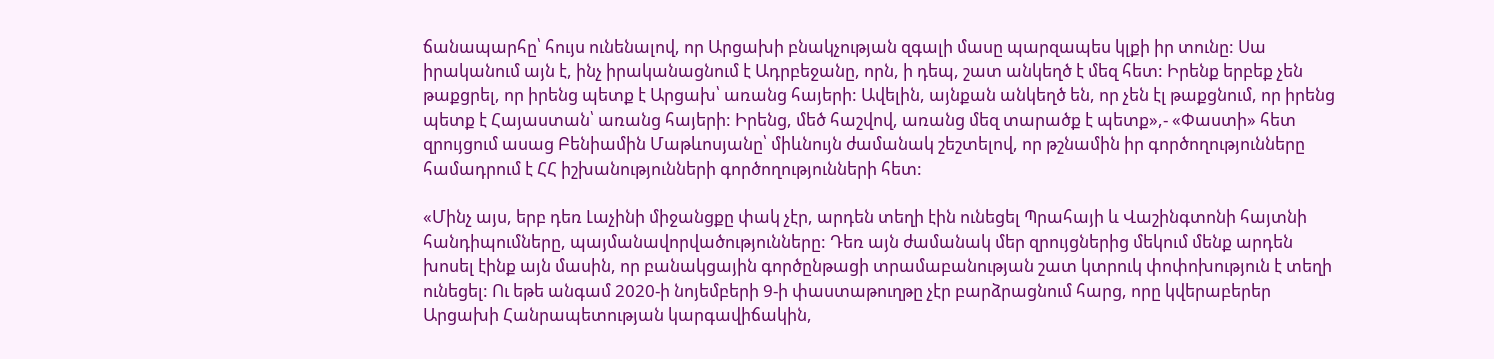ճանապարհը՝ հույս ունենալով, որ Արցախի բնակչության զգալի մասը պարզապես կլքի իր տունը: Սա իրականում այն է, ինչ իրականացնում է Ադրբեջանը, որն, ի դեպ, շատ անկեղծ է մեզ հետ: Իրենք երբեք չեն թաքցրել, որ իրենց պետք է Արցախ՝ առանց հայերի: Ավելին, այնքան անկեղծ են, որ չեն էլ թաքցնում, որ իրենց պետք է Հայաստան՝ առանց հայերի: Իրենց, մեծ հաշվով, առանց մեզ տարածք է պետք»,- «Փաստի» հետ զրույցում ասաց Բենիամին Մաթևոսյանը՝ միևնույն ժամանակ շեշտելով, որ թշնամին իր գործողությունները համադրում է ՀՀ իշխանությունների գործողությունների հետ:

«Մինչ այս, երբ դեռ Լաչինի միջանցքը փակ չէր, արդեն տեղի էին ունեցել Պրահայի և Վաշինգտոնի հայտնի հանդիպումները, պայմանավորվածությունները: Դեռ այն ժամանակ մեր զրույցներից մեկում մենք արդեն խոսել էինք այն մասին, որ բանակցային գործընթացի տրամաբանության շատ կտրուկ փոփոխություն է տեղի ունեցել: Ու եթե անգամ 2020-ի նոյեմբերի 9-ի փաստաթուղթը չէր բարձրացնում հարց, որը կվերաբերեր Արցախի Հանրապետության կարգավիճակին,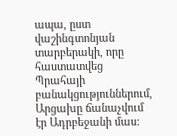ապա, ըստ վաշինգտոնյան տարբերակի, որը հաստատվեց Պրահայի բանակցություններում, Արցախը ճանաչվում էր Ադրբեջանի մաս: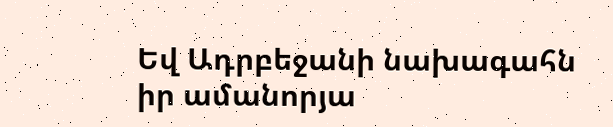Եվ Ադրբեջանի նախագահն իր ամանորյա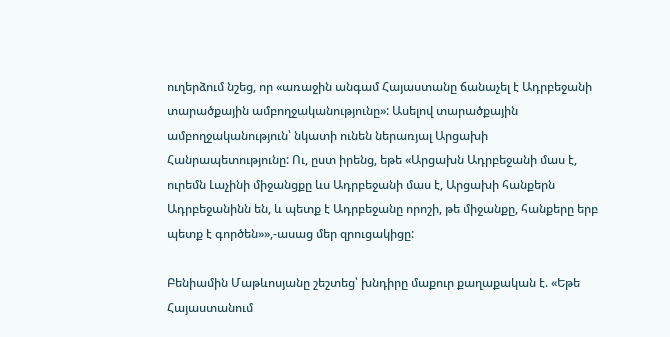ուղերձում նշեց, որ «առաջին անգամ Հայաստանը ճանաչել է Ադրբեջանի տարածքային ամբողջականությունը»: Ասելով տարածքային ամբողջականություն՝ նկատի ունեն ներառյալ Արցախի Հանրապետությունը: Ու, ըստ իրենց, եթե «Արցախն Ադրբեջանի մաս է, ուրեմն Լաչինի միջանցքը ևս Ադրբեջանի մաս է, Արցախի հանքերն Ադրբեջանինն են, և պետք է Ադրբեջանը որոշի, թե միջանքը, հանքերը երբ պետք է գործեն»»,-ասաց մեր զրուցակիցը:

Բենիամին Մաթևոսյանը շեշտեց՝ խնդիրը մաքուր քաղաքական է. «Եթե Հայաստանում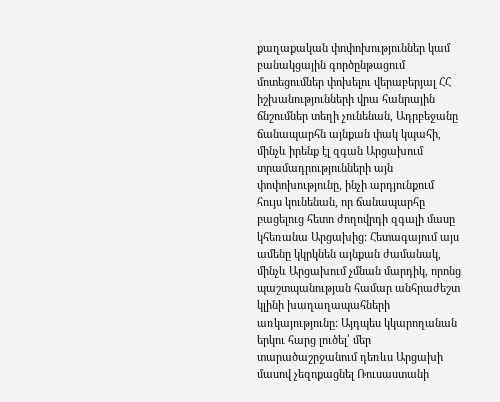քաղաքական փոփոխություններ կամ բանակցային գործընթացում մոտեցումներ փոխելու վերաբերյալ ՀՀ իշխանությունների վրա հանրային ճնշումներ տեղի չունենան, Ադրբեջանը ճանապարհն այնքան փակ կպահի, մինչև իրենք էլ զգան Արցախում տրամադրությունների այն փոփոխությունը, ինչի արդյունքում հույս կունենան, որ ճանապարհը բացելուց հետո ժողովրդի զգալի մասը կհեռանա Արցախից: Հետագայում այս ամենը կկրկնեն այնքան ժամանակ, մինչև Արցախում չմնան մարդիկ, որոնց պաշտպանության համար անհրաժեշտ կլինի խաղաղապահների առկայությունը: Այդպես կկարողանան երկու հարց լուծել՝ մեր տարածաշրջանում դեռևս Արցախի մասով չեզոքացնել Ռուսաստանի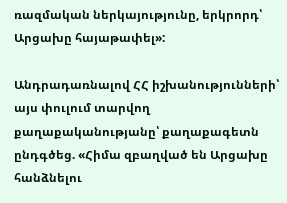ռազմական ներկայությունը, երկրորդ՝ Արցախը հայաթափել»:

Անդրադառնալով ՀՀ իշխանությունների՝ այս փուլում տարվող քաղաքականությանը՝ քաղաքագետն ընդգծեց. «Հիմա զբաղված են Արցախը հանձնելու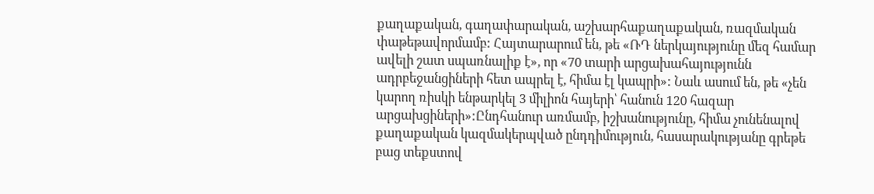քաղաքական, գաղափարական, աշխարհաքաղաքական, ռազմական փաթեթավորմամբ: Հայտարարում են, թե «ՌԴ ներկայությունը մեզ համար ավելի շատ սպառնալիք է», որ «70 տարի արցախահայությունն ադրբեջանցիների հետ ապրել է, հիմա էլ կապրի»: Նաև ասում են, թե «չեն կարող ռիսկի ենթարկել 3 միլիոն հայերի՝ հանուն 120 հազար արցախցիների»:Ընդհանուր առմամբ, իշխանությունը, հիմա չունենալով քաղաքական կազմակերպված ընդդիմություն, հասարակությանը գրեթե բաց տեքստով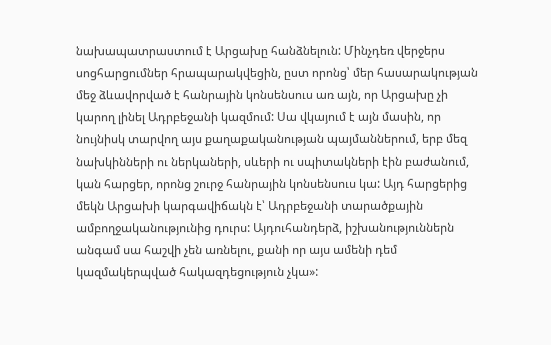նախապատրաստում է Արցախը հանձնելուն: Մինչդեռ վերջերս սոցհարցումներ հրապարակվեցին, ըստ որոնց՝ մեր հասարակության մեջ ձևավորված է հանրային կոնսենսուս առ այն, որ Արցախը չի կարող լինել Ադրբեջանի կազմում: Սա վկայում է այն մասին, որ նույնիսկ տարվող այս քաղաքականության պայմաններում, երբ մեզ նախկինների ու ներկաների, սևերի ու սպիտակների էին բաժանում, կան հարցեր, որոնց շուրջ հանրային կոնսենսուս կա: Այդ հարցերից մեկն Արցախի կարգավիճակն է՝ Ադրբեջանի տարածքային ամբողջականությունից դուրս: Այդուհանդերձ, իշխանություններն անգամ սա հաշվի չեն առնելու, քանի որ այս ամենի դեմ կազմակերպված հակազդեցություն չկա»: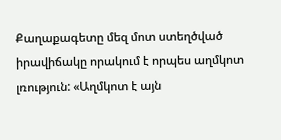Քաղաքագետը մեզ մոտ ստեղծված իրավիճակը որակում է որպես աղմկոտ լռություն: «Աղմկոտ է այն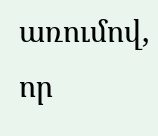առումով, որ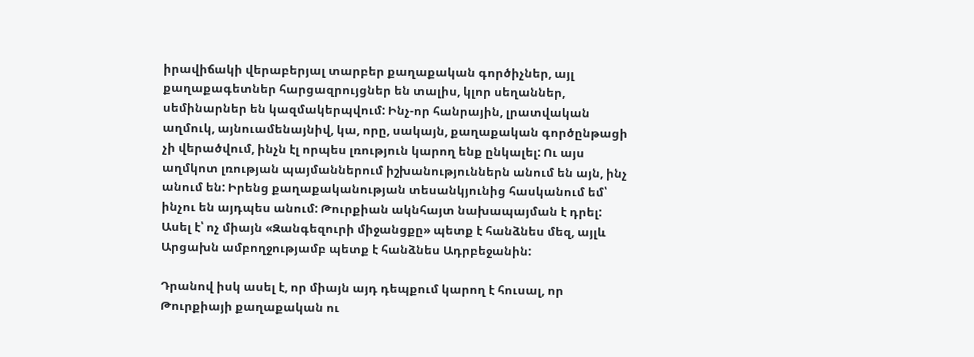իրավիճակի վերաբերյալ տարբեր քաղաքական գործիչներ, այլ քաղաքագետներ հարցազրույցներ են տալիս, կլոր սեղաններ, սեմինարներ են կազմակերպվում: Ինչ-որ հանրային, լրատվական աղմուկ, այնուամենայնիվ, կա, որը, սակայն, քաղաքական գործընթացի չի վերածվում, ինչն էլ որպես լռություն կարող ենք ընկալել: Ու այս աղմկոտ լռության պայմաններում իշխանություններն անում են այն, ինչ անում են: Իրենց քաղաքականության տեսանկյունից հասկանում եմ՝ ինչու են այդպես անում: Թուրքիան ակնհայտ նախապայման է դրել: Ասել է՝ ոչ միայն «Զանգեզուրի միջանցքը» պետք է հանձնես մեզ, այլև Արցախն ամբողջությամբ պետք է հանձնես Ադրբեջանին:

Դրանով իսկ ասել է, որ միայն այդ դեպքում կարող է հուսալ, որ Թուրքիայի քաղաքական ու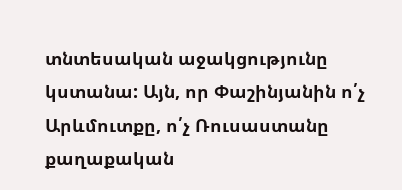տնտեսական աջակցությունը կստանա: Այն, որ Փաշինյանին ո՛չ Արևմուտքը, ո՛չ Ռուսաստանը քաղաքական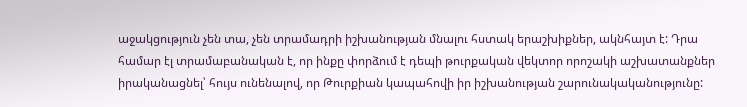աջակցություն չեն տա, չեն տրամադրի իշխանության մնալու հստակ երաշխիքներ, ակնհայտ է: Դրա համար էլ տրամաբանական է, որ ինքը փորձում է դեպի թուրքական վեկտոր որոշակի աշխատանքներ իրականացնել՝ հույս ունենալով, որ Թուրքիան կապահովի իր իշխանության շարունակականությունը: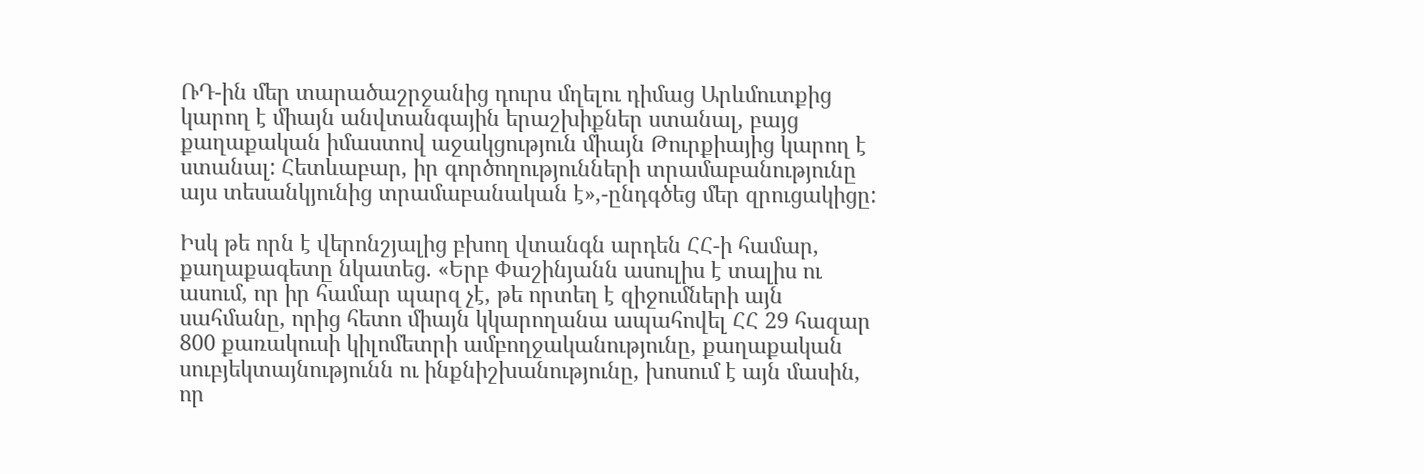ՌԴ-ին մեր տարածաշրջանից դուրս մղելու դիմաց Արևմուտքից կարող է միայն անվտանգային երաշխիքներ ստանալ, բայց քաղաքական իմաստով աջակցություն միայն Թուրքիայից կարող է ստանալ: Հետևաբար, իր գործողությունների տրամաբանությունը այս տեսանկյունից տրամաբանական է»,-ընդգծեց մեր զրուցակիցը:

Իսկ թե որն է վերոնշյալից բխող վտանգն արդեն ՀՀ-ի համար, քաղաքագետը նկատեց. «Երբ Փաշինյանն ասուլիս է տալիս ու ասում, որ իր համար պարզ չէ, թե որտեղ է զիջումների այն սահմանը, որից հետո միայն կկարողանա ապահովել ՀՀ 29 հազար 800 քառակուսի կիլոմետրի ամբողջականությունը, քաղաքական սուբյեկտայնությունն ու ինքնիշխանությունը, խոսում է այն մասին, որ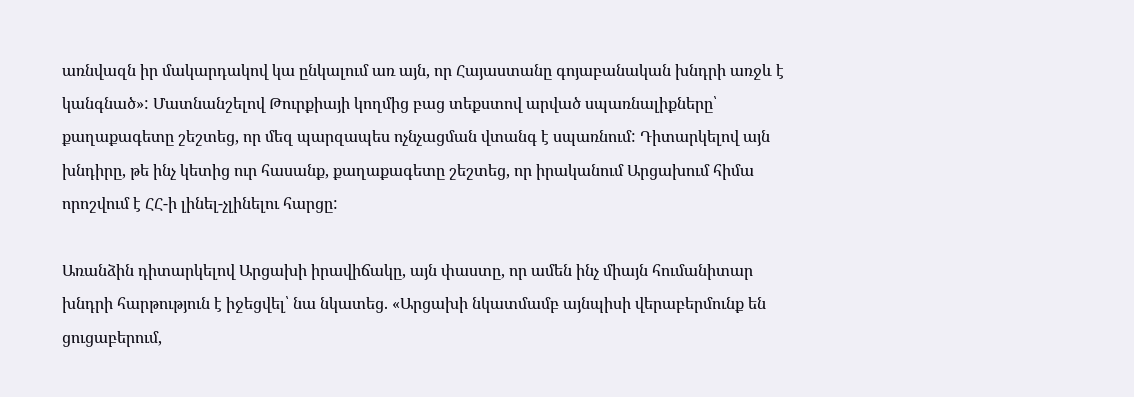առնվազն իր մակարդակով կա ընկալում առ այն, որ Հայաստանը գոյաբանական խնդրի առջև է կանգնած»: Մատնանշելով Թուրքիայի կողմից բաց տեքստով արված սպառնալիքները՝ քաղաքագետը շեշտեց, որ մեզ պարզապես ոչնչացման վտանգ է սպառնում: Դիտարկելով այն խնդիրը, թե ինչ կետից ուր հասանք, քաղաքագետը շեշտեց, որ իրականում Արցախում հիմա որոշվում է ՀՀ-ի լինել-չլինելու հարցը:

Առանձին դիտարկելով Արցախի իրավիճակը, այն փաստը, որ ամեն ինչ միայն հումանիտար խնդրի հարթություն է իջեցվել՝ նա նկատեց. «Արցախի նկատմամբ այնպիսի վերաբերմունք են ցուցաբերում,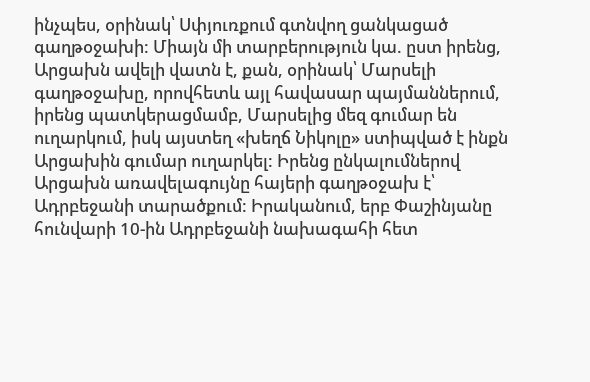ինչպես, օրինակ՝ Սփյուռքում գտնվող ցանկացած գաղթօջախի: Միայն մի տարբերություն կա. ըստ իրենց, Արցախն ավելի վատն է, քան, օրինակ՝ Մարսելի գաղթօջախը, որովհետև այլ հավասար պայմաններում, իրենց պատկերացմամբ, Մարսելից մեզ գումար են ուղարկում, իսկ այստեղ «խեղճ Նիկոլը» ստիպված է ինքն Արցախին գումար ուղարկել: Իրենց ընկալումներով Արցախն առավելագույնը հայերի գաղթօջախ է՝ Ադրբեջանի տարածքում: Իրականում, երբ Փաշինյանը հունվարի 10-ին Ադրբեջանի նախագահի հետ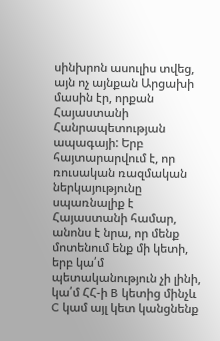սինխրոն ասուլիս տվեց, այն ոչ այնքան Արցախի մասին էր, որքան Հայաստանի Հանրապետության ապագայի: Երբ հայտարարվում է, որ ռուսական ռազմական ներկայությունը սպառնալիք է Հայաստանի համար, անոնս է նրա, որ մենք մոտենում ենք մի կետի, երբ կա՛մ պետականություն չի լինի, կա՛մ ՀՀ-ի B կետից մինչև C կամ այլ կետ կանցնենք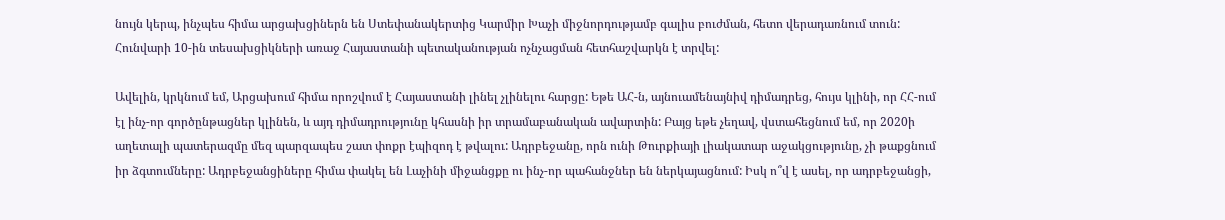նույն կերպ, ինչպես հիմա արցախցիներն են Ստեփանակերտից Կարմիր Խաչի միջնորդությամբ գալիս բուժման, հետո վերադառնում տուն: Հունվարի 10-ին տեսախցիկների առաջ Հայաստանի պետականության ոչնչացման հետհաշվարկն է տրվել:

Ավելին, կրկնում եմ, Արցախում հիմա որոշվում է Հայաստանի լինել չլինելու հարցը: Եթե ԱՀ-ն, այնուամենայնիվ դիմադրեց, հույս կլինի, որ ՀՀ-ում էլ ինչ-որ գործընթացներ կլինեն, և այդ դիմադրությունը կհասնի իր տրամաբանական ավարտին: Բայց եթե չեղավ, վստահեցնում եմ, որ 2020ի աղետալի պատերազմը մեզ պարզապես շատ փոքր էպիզոդ է թվալու: Ադրբեջանը, որն ունի Թուրքիայի լիակատար աջակցությունը, չի թաքցնում իր ձգտումները: Ադրբեջանցիները հիմա փակել են Լաչինի միջանցքը ու ինչ-որ պահանջներ են ներկայացնում: Իսկ ո՞վ է ասել, որ ադրբեջանցի,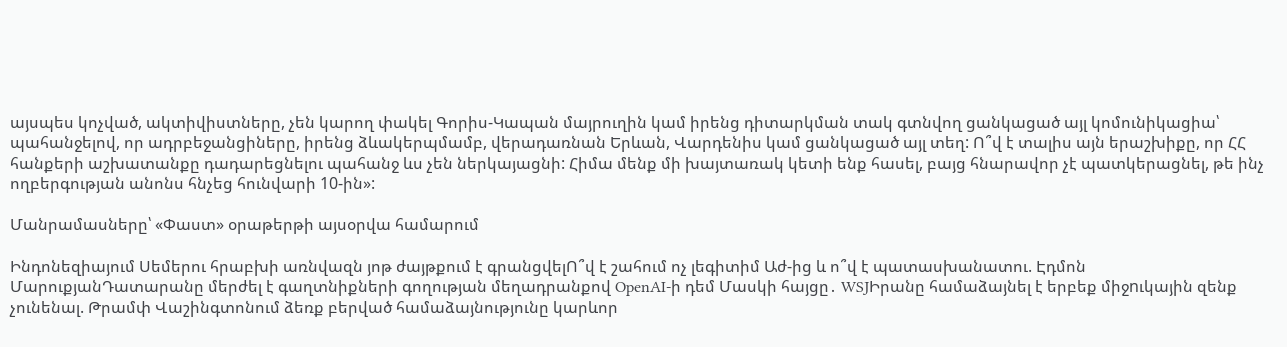այսպես կոչված, ակտիվիստները, չեն կարող փակել Գորիս-Կապան մայրուղին կամ իրենց դիտարկման տակ գտնվող ցանկացած այլ կոմունիկացիա՝ պահանջելով, որ ադրբեջանցիները, իրենց ձևակերպմամբ, վերադառնան Երևան, Վարդենիս կամ ցանկացած այլ տեղ: Ո՞վ է տալիս այն երաշխիքը, որ ՀՀ հանքերի աշխատանքը դադարեցնելու պահանջ ևս չեն ներկայացնի: Հիմա մենք մի խայտառակ կետի ենք հասել, բայց հնարավոր չէ պատկերացնել, թե ինչ ողբերգության անոնս հնչեց հունվարի 10-ին»:

Մանրամասները՝ «Փաստ» օրաթերթի այսօրվա համարում

Ինդոնեզիայում Սեմերու հրաբխի առնվազն յոթ ժայթքում է գրանցվելՈ՞վ է շահում ոչ լեգիտիմ Աժ-ից և ո՞վ է պատասխանատու. Էդմոն ՄարուքյանԴատարանը մերժել է գաղտնիքների գողության մեղադրանքով OpenAI-ի դեմ Մասկի հայցը․ WSJԻրանը համաձայնել է երբեք միջnւկային զենք չունենալ. Թրամփ Վաշինգտոնում ձեռք բերված համաձայնությունը կարևոր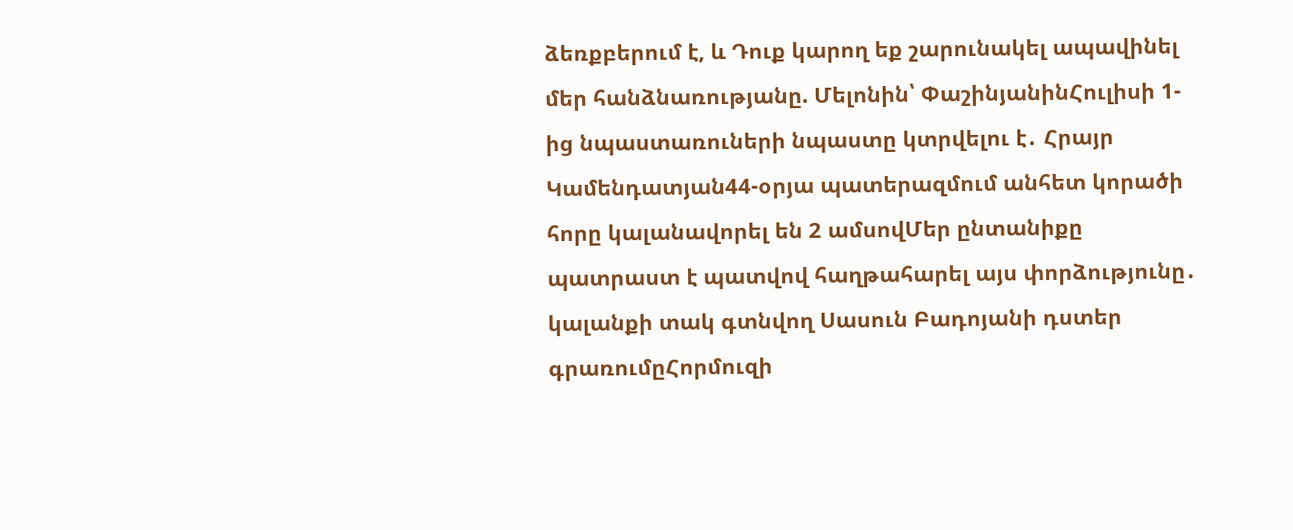ձեռքբերում է, և Դուք կարող եք շարունակել ապավինել մեր հանձնառությանը. Մելոնին՝ ՓաշինյանինՀուլիսի 1-ից նպաստառուների նպաստը կտրվելու է․ Հրայր Կամենդատյան44-օրյա պատերազմում անհետ կորածի հորը կալանավորել են 2 ամսովՄեր ընտանիքը պատրաստ է պատվով հաղթահարել այս փորձությունը․ կալանքի տակ գտնվող Սասուն Բադոյանի դստեր գրառումըՀորմուզի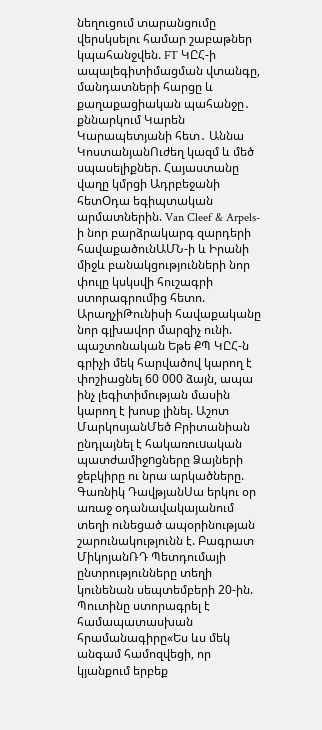նեղուցում տարանցումը վերսկսելու համար շաբաթներ կպահանջվեն. FT ԿԸՀ-ի ապալեգիտիմացման վտանգը, մանդատների հարցը և քաղաքացիական պահանջը․ քննարկում Կարեն Կարապետյանի հետ․ Աննա ԿոստանյանՈւժեղ կազմ և մեծ սպասելիքներ. Հայաստանը վաղը կմրցի Ադրբեջանի հետՕդա եգիպտական արմատներին. Van Cleef & Arpels-ի նոր բարձրակարգ զարդերի հավաքածունԱՄՆ-ի և Իրանի միջև բանակցությունների նոր փուլը կսկսվի հուշագրի ստորագրումից հետո. ԱրաղչիԹունիսի հավաքականը նոր գլխավոր մարզիչ ունի. պաշտոնական Եթե ՔՊ ԿԸՀ-ն գրիչի մեկ հարվածով կարող է փոշիացնել 60 000 ձայն, ապա ինչ լեգիտիմության մասին կարող է խոսք լինել. Աշոտ ՄարկոսյանՄեծ Բրիտանիան ընդլայնել է հակառուuական պատժամիջnցները Ձայների ջեբկիրը ու նրա արկածները. Գառնիկ ԴավթյանՍա երկու օր առաջ օդանավակայանում տեղի ունեցած ապօրինության շարունակությունն է. Բագրատ ՄիկոյանՌԴ Պետդումայի ընտրությունները տեղի կունենան սեպտեմբերի 20-ին. Պուտինը ստորագրել է համապատասխան հրամանագիրը«Ես ևս մեկ անգամ համոզվեցի, որ կյանքում երբեք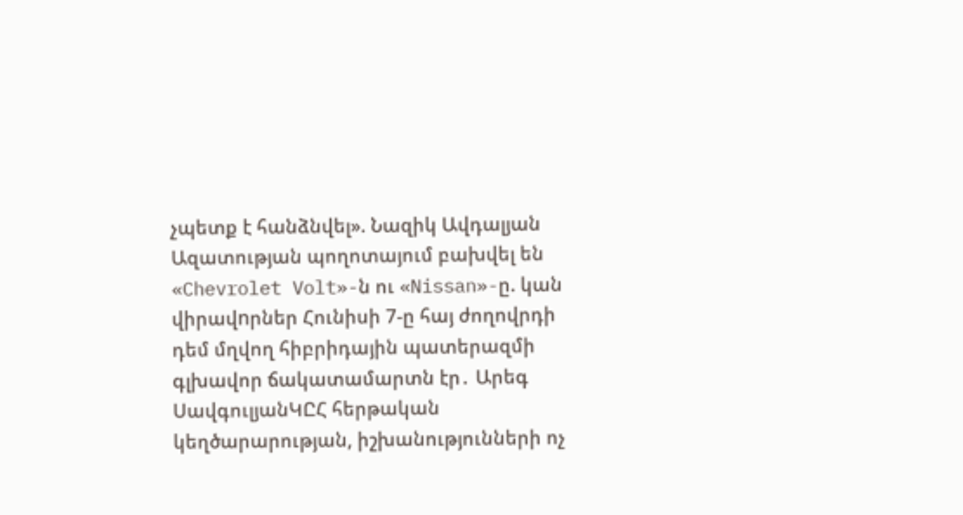չպետք է հանձնվել». Նազիկ Ավդալյան Ազատության պողոտայում բախվել են «Chevrolet Volt»-ն ու «Nissan»-ը. կան վիրավnրներ Հունիսի 7-ը հայ ժողովրդի դեմ մղվող հիբրիդային պատերազմի գլխավոր ճակատամարտն էր․ Արեգ ՍավգուլյանԿԸՀ հերթական կեղծարարության, իշխանությունների ոչ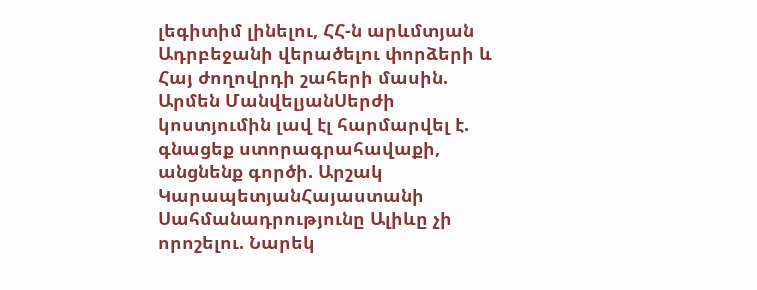լեգիտիմ լինելու, ՀՀ-ն արևմտյան Ադրբեջանի վերածելու փորձերի և Հայ ժողովրդի շահերի մասին. Արմեն ՄանվելյանՍերժի կոստյումին լավ էլ հարմարվել է. գնացեք ստորագրահավաքի, անցնենք գործի. Արշակ ԿարապետյանՀայաստանի Սահմանադրությունը Ալիևը չի որոշելու. Նարեկ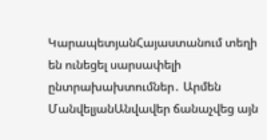ԿարապետյանՀայաստանում տեղի են ունեցել սարսափելի ընտրախախտումներ․ Արմեն ՄանվելյանԱնվավեր ճանաչվեց այն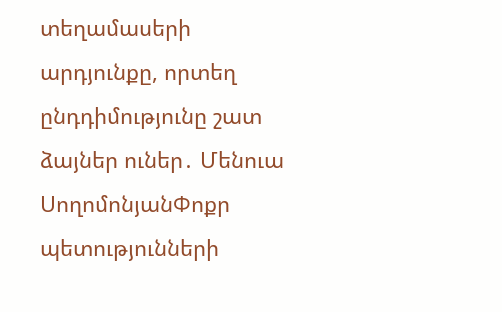տեղամասերի արդյունքը, որտեղ ընդդիմությունը շատ ձայներ ուներ․ Մենուա ՍողոմոնյանՓոքր պետությունների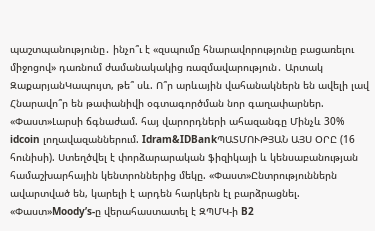պաշտպանությունը․ ինչո՞ւ է «զսպումը հնարավորությունը բացառելու միջոցով» դառնում ժամանակակից ռազմավարություն․ Արտակ ԶաքարյանԿապույտ, թե՞ սև. Ո՞ր արևային վահանակներն են ավելի լավ Հնարավո՞ր են թափանիվի օգտագործման նոր գաղափարներ. «Փաստ»Լարսի ճգնաժամ. հայ վարորդների ահազանգը Մինչև 30% idcoin լողավազաններում. Idram&IDBankՊԱՏՄՈՒԹՅԱՆ ԱՅՍ ՕՐԸ (16 հունիսի). Ստեղծվել է փորձարարական ֆիզիկայի և կենսաբանության համաշխարհային կենտրոններից մեկը. «Փաստ»Ընտրություններն ավարտված են, կարելի է արդեն հարկերն էլ բարձրացնել. «Փաստ»Moody’s-ը վերահաստատել է ԶՊՄԿ-ի B2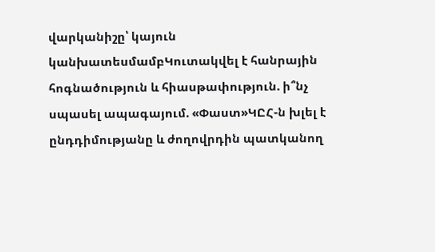վարկանիշը՝ կայուն կանխատեսմամբԿուտակվել է հանրային հոգնածություն և հիասթափություն. ի՞նչ սպասել ապագայում. «Փաստ»ԿԸՀ-ն խլել է ընդդիմությանը և ժողովրդին պատկանող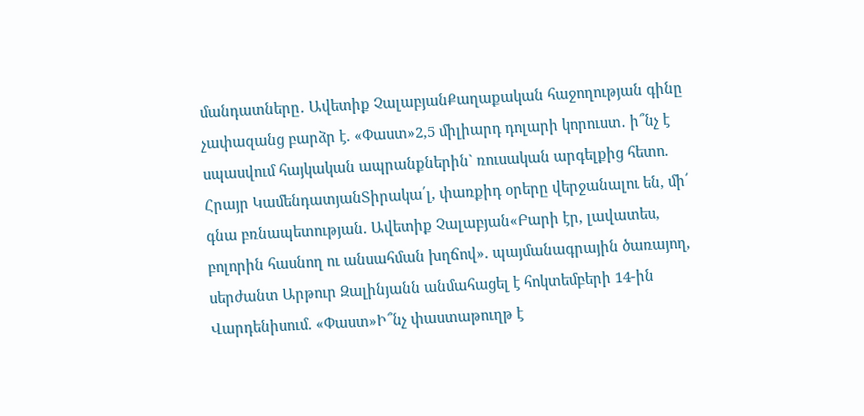մանդատները․ Ավետիք ՉալաբյանՔաղաքական հաջողության գինը չափազանց բարձր է. «Փաստ»2,5 միլիարդ դոլարի կորուստ․ ի՞նչ է սպասվում հայկական ապրանքներին` ռուսական արգելքից հետո. Հրայր ԿամենդատյանՏիրակա՛լ, փառքիդ օրերը վերջանալու են, մի՛ գնա բռնապետության. Ավետիք Չալաբյան«Բարի էր, լավատես, բոլորին հասնող ու անսահման խղճով». պայմանագրային ծառայող, սերժանտ Արթուր Զալինյանն անմահացել է հոկտեմբերի 14-ին Վարդենիսում. «Փաստ»Ի՞նչ փաստաթուղթ է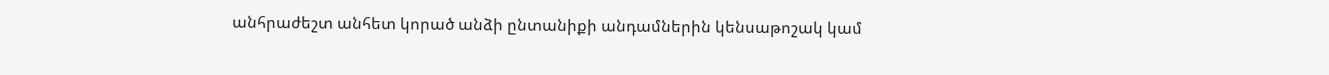անհրաժեշտ անհետ կորած անձի ընտանիքի անդամներին կենսաթոշակ կամ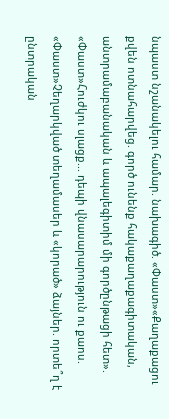նպաստ նշանակելու համար. նախագիծ. «Փաստ»«Քաղաքացու քվեն ոտնահարվեց. գործ ունենք հակաքաղաքագիտական, անտրամաբանական և ապալեգիտիմ մի գործընթացի հետ». «Փաստ»Հուժկու սլացք... դեպի վնասարարություն ու քաոս. «Փաստ»Չեղարկված տեղամասեր և «կորած» ձայներ. որտե՞ղ է ընտրական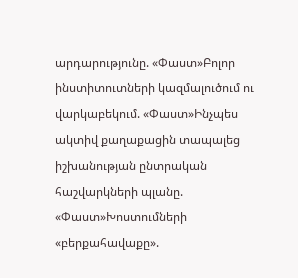արդարությունը. «Փաստ»Բոլոր ինստիտուտների կազմալուծում ու վարկաբեկում. «Փաստ»Ինչպես ակտիվ քաղաքացին տապալեց իշխանության ընտրական հաշվարկների պլանը. «Փաստ»Խոստումների «բերքահավաքը».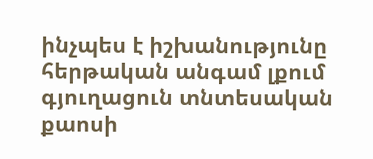ինչպես է իշխանությունը հերթական անգամ լքում գյուղացուն տնտեսական քաոսի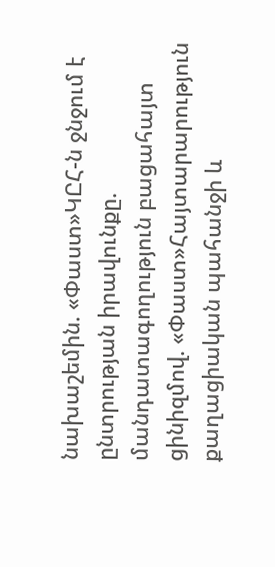նախաշեմին. «Փաստ»ԿԸՀ-ն ջնջում է ընտրության իրավունքը. մանդատագողություն բացահայտ ցինիզմով. «Փաստ»Հայտարարություն քաղացիական պահանջի և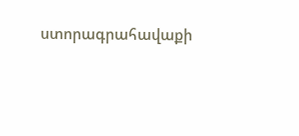ստորագրահավաքի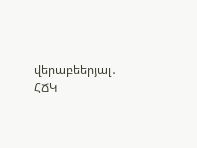վերաբեերյալ․ ՀՃԿ